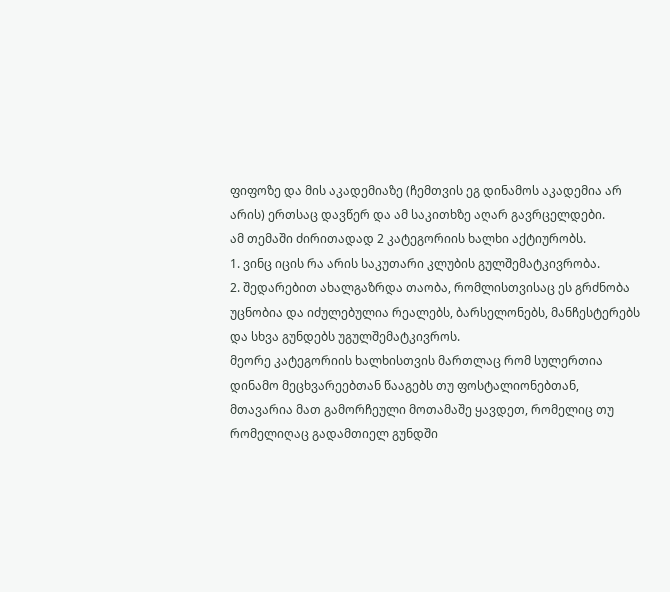ფიფოზე და მის აკადემიაზე (ჩემთვის ეგ დინამოს აკადემია არ არის) ერთსაც დავწერ და ამ საკითხზე აღარ გავრცელდები.
ამ თემაში ძირითადად 2 კატეგორიის ხალხი აქტიურობს.
1. ვინც იცის რა არის საკუთარი კლუბის გულშემატკივრობა.
2. შედარებით ახალგაზრდა თაობა, რომლისთვისაც ეს გრძნობა უცნობია და იძულებულია რეალებს, ბარსელონებს, მანჩესტერებს და სხვა გუნდებს უგულშემატკივროს.
მეორე კატეგორიის ხალხისთვის მართლაც რომ სულერთია დინამო მეცხვარეებთან წააგებს თუ ფოსტალიონებთან, მთავარია მათ გამორჩეული მოთამაშე ყავდეთ, რომელიც თუ რომელიღაც გადამთიელ გუნდში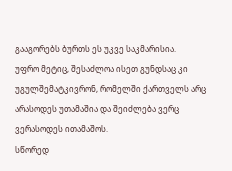გააგორებს ბურთს ეს უკვე საკმარისია.
უფრო მეტიც, შესაძლოა ისეთ გუნდსაც კი უგულშემატკივრონ, რომელში ქართველს არც არასოდეს უთამაშია და შეიძლება ვერც ვერასოდეს ითამაშოს.
სწორედ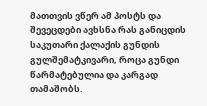მათთვის ვწერ ამ პოსტს და შევეცდები ავხსნა რას განიცდის საკუთარი ქალაქის გუნდის გულშემატკივარი, როცა გუნდი წარმატებულია და კარგად თამაშობს.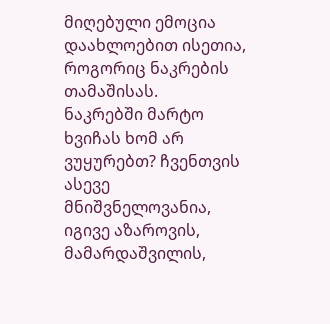მიღებული ემოცია დაახლოებით ისეთია, როგორიც ნაკრების თამაშისას.
ნაკრებში მარტო ხვიჩას ხომ არ ვუყურებთ? ჩვენთვის ასევე მნიშვნელოვანია, იგივე აზაროვის, მამარდაშვილის,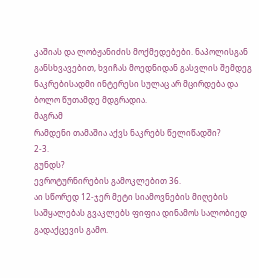კაშიას და ლობჟანიძის მოქმედებები. ნაპოლისგან განსხვავებით, ხვიჩას მოედნიდან გასვლის შემდეგ ნაკრებისადმი ინტერესი სულაც არ მცირდება და ბოლო წუთამდე მდგრადია.
მაგრამ
რამდენი თამაშია აქვს ნაკრებს წელიწადში?
2-3.
გუნდს?
ევროტურნირების გამოკლებით 36.
აი სწორედ 12-ჯერ მეტი სიამოვნების მიღების საშყალებას გვაკლებს ფიფია დინამოს სალობიედ გადაქცევის გამო.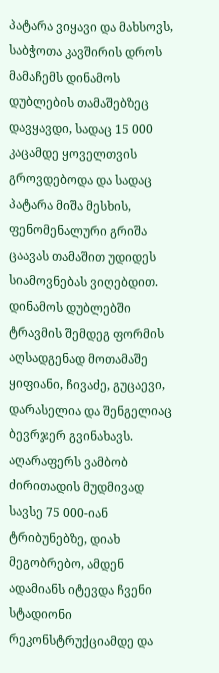პატარა ვიყავი და მახსოვს, საბჭოთა კავშირის დროს მამაჩემს დინამოს დუბლების თამაშებზეც დავყავდი, სადაც 15 000 კაცამდე ყოველთვის გროვდებოდა და სადაც პატარა მიშა მესხის, ფენომენალური გრიშა ცაავას თამაშით უდიდეს სიამოვნებას ვიღებდით. დინამოს დუბლებში ტრავმის შემდეგ ფორმის აღსადგენად მოთამაშე ყიფიანი, ჩივაძე, გუცაევი, დარასელია და შენგელიაც ბევრჯერ გვინახავს.
აღარაფერს ვამბობ ძირითადის მუდმივად სავსე 75 000-იან ტრიბუნებზე, დიახ მეგობრებო, ამდენ ადამიანს იტევდა ჩვენი სტადიონი რეკონსტრუქციამდე და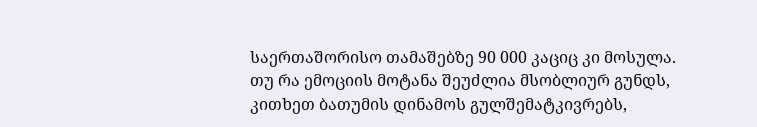საერთაშორისო თამაშებზე 90 000 კაციც კი მოსულა.
თუ რა ემოციის მოტანა შეუძლია მსობლიურ გუნდს, კითხეთ ბათუმის დინამოს გულშემატკივრებს,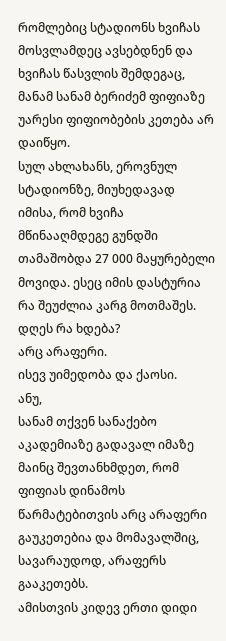რომლებიც სტადიონს ხვიჩას მოსვლამდეც ავსებდნენ და ხვიჩას წასვლის შემდეგაც, მანამ სანამ ბერიძემ ფიფიაზე უარესი ფიფიობების კეთება არ დაიწყო.
სულ ახლახანს, ეროვნულ სტადიონზე, მიუხედავად იმისა, რომ ხვიჩა მწინააღმდეგე გუნდში თამაშობდა 27 000 მაყურებელი მოვიდა. ესეც იმის დასტურია რა შეუძლია კარგ მოთმაშეს.
დღეს რა ხდება?
არც არაფერი.
ისევ უიმედობა და ქაოსი.
ანუ,
სანამ თქვენ სანაქებო აკადემიაზე გადავალ იმაზე მაინც შევთანხმდეთ, რომ ფიფიას დინამოს წარმატებითვის არც არაფერი გაუკეთებია და მომავალშიც, სავარაუდოდ, არაფერს გააკეთებს.
ამისთვის კიდევ ერთი დიდი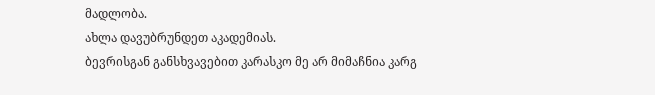მადლობა.
ახლა დავუბრუნდეთ აკადემიას.
ბევრისგან განსხვავებით კარასკო მე არ მიმაჩნია კარგ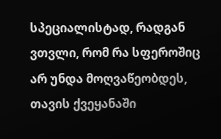სპეციალისტად, რადგან ვთვლი, რომ რა სფეროშიც არ უნდა მოღვაწეობდეს, თავის ქვეყანაში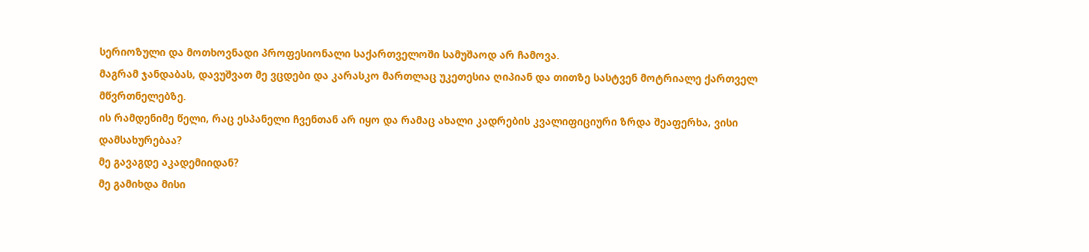სერიოზული და მოთხოვნადი პროფესიონალი საქართველოში სამუშაოდ არ ჩამოვა.
მაგრამ ჯანდაბას, დავუშვათ მე ვცდები და კარასკო მართლაც უკეთესია ღიპიან და თითზე სასტვენ მოტრიალე ქართველ მწვრთნელებზე.
ის რამდენიმე წელი, რაც ესპანელი ჩვენთან არ იყო და რამაც ახალი კადრების კვალიფიციური ზრდა შეაფერხა, ვისი დამსახურებაა?
მე გავაგდე აკადემიიდან?
მე გამიხდა მისი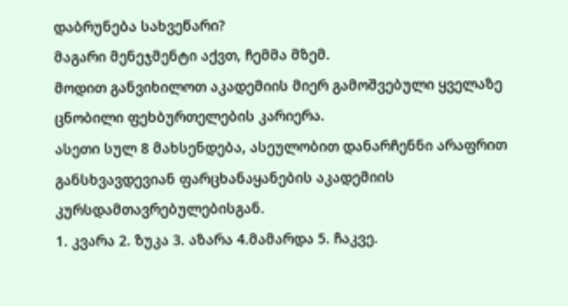დაბრუნება სახვეწარი?
მაგარი მენეჯმენტი აქვთ, ჩემმა მზემ.
მოდით განვიხილოთ აკადემიის მიერ გამოშვებული ყველაზე ცნობილი ფეხბურთელების კარიერა.
ასეთი სულ 8 მახსენდება, ასეულობით დანარჩენნი არაფრით განსხვავდევიან ფარცხანაყანების აკადემიის კურსდამთავრებულებისგან.
1. კვარა 2. ზუკა 3. აზარა 4.მამარდა 5. ჩაკვე.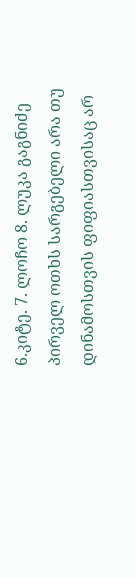6.კიტე. 7. ლოჩო 8. ლუკა გაგნიძე
პირველ ოთხს სარგებელი არა თუ დინამოსთვის ფიფიასთვისაც არ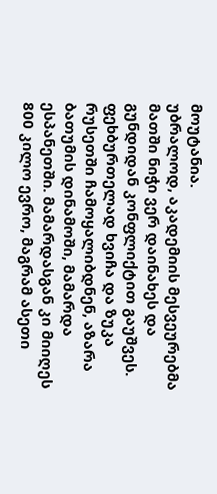მოუტანია.
უბრალოდ, აკადემიის მესვეურებმა მათში ნიჭი ვერ დაინახეს და გუნდიდან კონფლიქტით გაუშვეს.
ფეხბურთელად ხვიჩა და ზუკა რუსეთში ჩამოყალიბდნენ, აზარა ბათუმის დინამოში, მამარდა ესპანეთში. მამარდასგან კი მიიღეს 800 კილო ევრო, მაგრამ ასეთი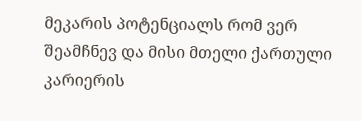მეკარის პოტენციალს რომ ვერ შეამჩნევ და მისი მთელი ქართული კარიერის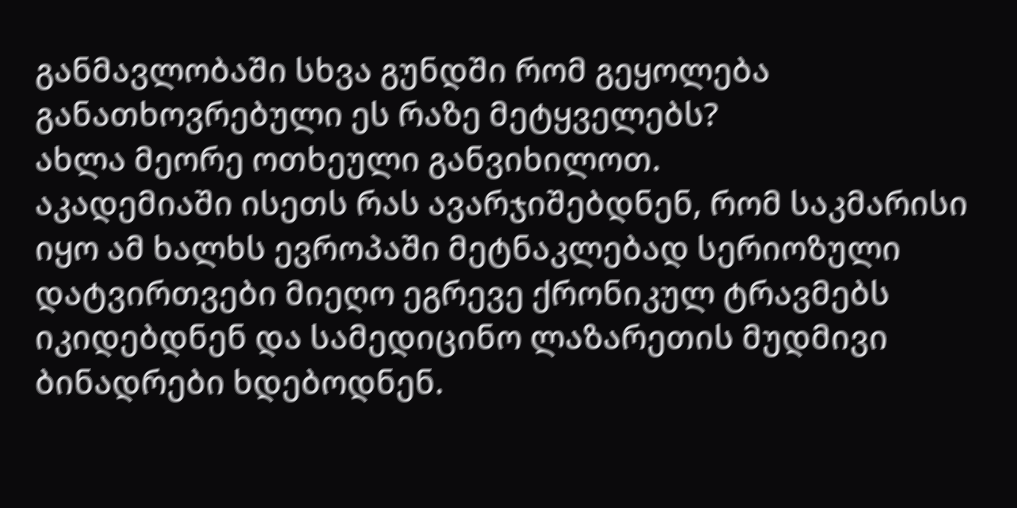განმავლობაში სხვა გუნდში რომ გეყოლება განათხოვრებული ეს რაზე მეტყველებს?
ახლა მეორე ოთხეული განვიხილოთ.
აკადემიაში ისეთს რას ავარჯიშებდნენ, რომ საკმარისი იყო ამ ხალხს ევროპაში მეტნაკლებად სერიოზული დატვირთვები მიეღო ეგრევე ქრონიკულ ტრავმებს იკიდებდნენ და სამედიცინო ლაზარეთის მუდმივი ბინადრები ხდებოდნენ.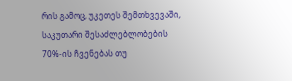რის გამოც, უკეთეს შემთხვევაში, საკუთარი შესაძლებლობების 70%-ის ჩვენებას თუ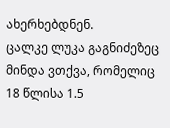ახერხებდნენ.
ცალკე ლუკა გაგნიძეზეც მინდა ვთქვა, რომელიც 18 წლისა 1.5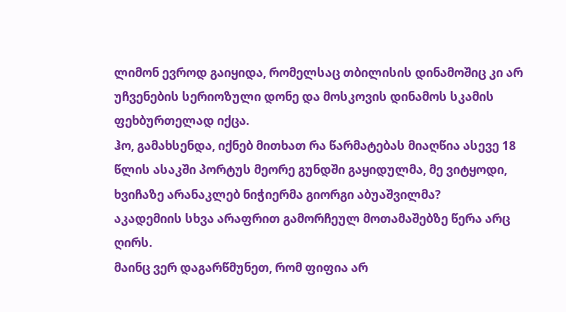ლიმონ ევროდ გაიყიდა, რომელსაც თბილისის დინამოშიც კი არ უჩვენების სერიოზული დონე და მოსკოვის დინამოს სკამის ფეხბურთელად იქცა.
ჰო, გამახსენდა, იქნებ მითხათ რა წარმატებას მიაღწია ასევე 18 წლის ასაკში პორტუს მეორე გუნდში გაყიდულმა, მე ვიტყოდი, ხვიჩაზე არანაკლებ ნიჭიერმა გიორგი აბუაშვილმა?
აკადემიის სხვა არაფრით გამორჩეულ მოთამაშებზე წერა არც ღირს.
მაინც ვერ დაგარწმუნეთ, რომ ფიფია არ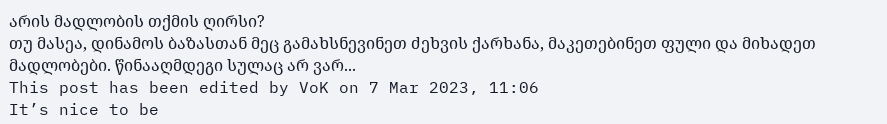არის მადლობის თქმის ღირსი?
თუ მასეა, დინამოს ბაზასთან მეც გამახსნევინეთ ძეხვის ქარხანა, მაკეთებინეთ ფული და მიხადეთ მადლობები. წინააღმდეგი სულაც არ ვარ...
This post has been edited by VoK on 7 Mar 2023, 11:06
It’s nice to be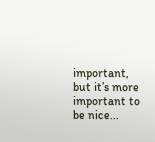important, but it’s more important to be nice...